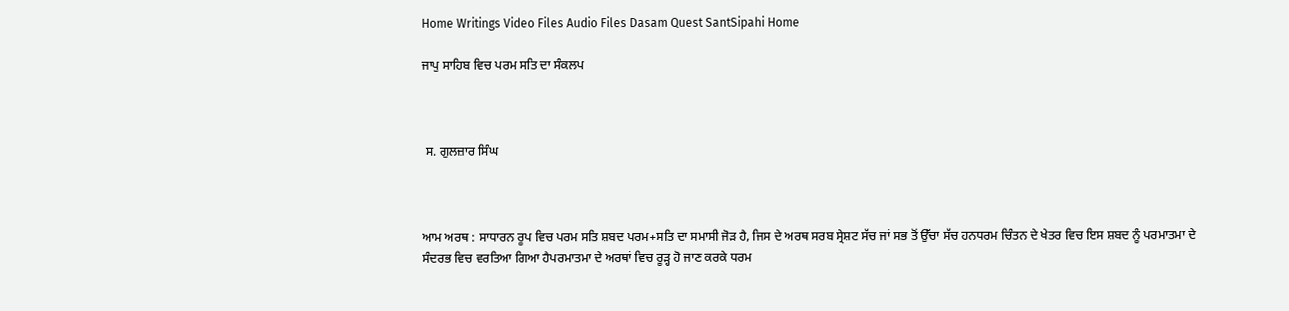Home Writings Video Files Audio Files Dasam Quest SantSipahi Home

ਜਾਪੁ ਸਾਹਿਬ ਵਿਚ ਪਰਮ ਸਤਿ ਦਾ ਸੰਕਲਪ



 ਸ. ਗੁਲਜ਼ਾਰ ਸਿੰਘ



ਆਮ ਅਰਥ : ਸਾਧਾਰਨ ਰੂਪ ਵਿਚ ਪਰਮ ਸਤਿ ਸ਼ਬਦ ਪਰਮ+ਸਤਿ ਦਾ ਸਮਾਸੀ ਜੋੜ ਹੈ, ਜਿਸ ਦੇ ਅਰਥ ਸਰਬ ਸ੍ਰੇਸ਼ਟ ਸੱਚ ਜਾਂ ਸਭ ਤੋਂ ਉੱਚਾ ਸੱਚ ਹਨਧਰਮ ਚਿੰਤਨ ਦੇ ਖੇਤਰ ਵਿਚ ਇਸ ਸ਼ਬਦ ਨੂੰ ਪਰਮਾਤਮਾ ਦੇ ਸੰਦਰਭ ਵਿਚ ਵਰਤਿਆ ਗਿਆ ਹੈਪਰਮਾਤਮਾ ਦੇ ਅਰਥਾਂ ਵਿਚ ਰੂੜ੍ਹ ਹੋ ਜਾਣ ਕਰਕੇ ਧਰਮ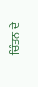ਚਿੰਤਨ ਦੇ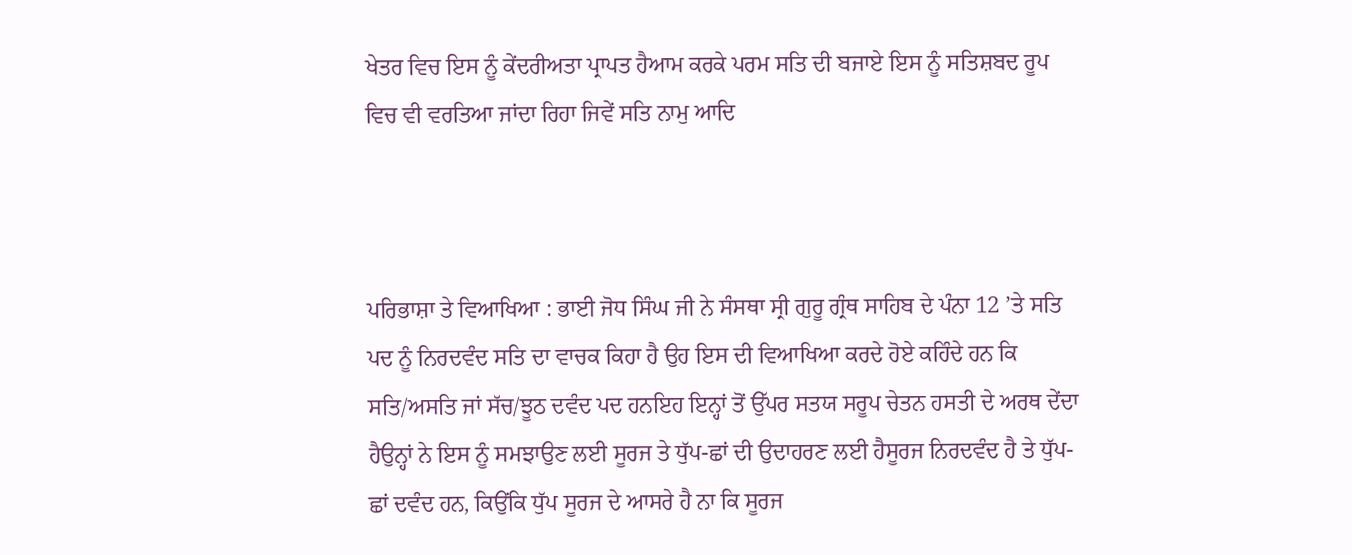ਖੇਤਰ ਵਿਚ ਇਸ ਨੂੰ ਕੇਂਦਰੀਅਤਾ ਪ੍ਰਾਪਤ ਹੈਆਮ ਕਰਕੇ ਪਰਮ ਸਤਿ ਦੀ ਬਜਾਏ ਇਸ ਨੂੰ ਸਤਿਸ਼ਬਦ ਰੂਪ ਵਿਚ ਵੀ ਵਰਤਿਆ ਜਾਂਦਾ ਰਿਹਾ ਜਿਵੇਂ ਸਤਿ ਨਾਮੁ ਆਦਿ



ਪਰਿਭਾਸ਼ਾ ਤੇ ਵਿਆਖਿਆ : ਭਾਈ ਜੋਧ ਸਿੰਘ ਜੀ ਨੇ ਸੰਸਥਾ ਸ੍ਰੀ ਗੁਰੂ ਗ੍ਰੰਥ ਸਾਹਿਬ ਦੇ ਪੰਨਾ 12 ’ਤੇ ਸਤਿ ਪਦ ਨੂੰ ਨਿਰਦਵੰਦ ਸਤਿ ਦਾ ਵਾਚਕ ਕਿਹਾ ਹੈ ਉਹ ਇਸ ਦੀ ਵਿਆਖਿਆ ਕਰਦੇ ਹੋਏ ਕਹਿੰਦੇ ਹਨ ਕਿ ਸਤਿ/ਅਸਤਿ ਜਾਂ ਸੱਚ/ਝੂਠ ਦਵੰਦ ਪਦ ਹਨਇਹ ਇਨ੍ਹਾਂ ਤੋਂ ਉੱਪਰ ਸਤਯ ਸਰੂਪ ਚੇਤਨ ਹਸਤੀ ਦੇ ਅਰਥ ਦੇਂਦਾ ਹੈਉਨ੍ਹਾਂ ਨੇ ਇਸ ਨੂੰ ਸਮਝਾਉਣ ਲਈ ਸੂਰਜ ਤੇ ਧੁੱਪ-ਛਾਂ ਦੀ ਉਦਾਹਰਣ ਲਈ ਹੈਸੂਰਜ ਨਿਰਦਵੰਦ ਹੈ ਤੇ ਧੁੱਪ-ਛਾਂ ਦਵੰਦ ਹਨ, ਕਿਉਂਕਿ ਧੁੱਪ ਸੂਰਜ ਦੇ ਆਸਰੇ ਹੈ ਨਾ ਕਿ ਸੂਰਜ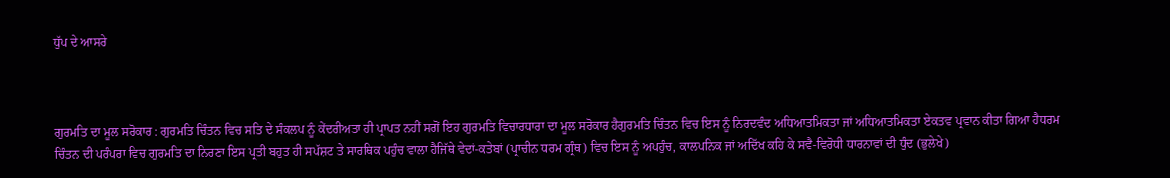ਧੁੱਪ ਦੇ ਆਸਰੇ



ਗੁਰਮਤਿ ਦਾ ਮੂਲ ਸਰੋਕਾਰ : ਗੁਰਮਤਿ ਚਿੰਤਨ ਵਿਚ ਸਤਿ ਦੇ ਸੰਕਲਪ ਨੂੰ ਕੇਂਦਰੀਅਤਾ ਹੀ ਪ੍ਰਾਪਤ ਨਹੀਂ ਸਗੋਂ ਇਹ ਗੁਰਮਤਿ ਵਿਚਾਰਧਾਰਾ ਦਾ ਮੂਲ ਸਰੋਕਾਰ ਹੈਗੁਰਮਤਿ ਚਿੰਤਨ ਵਿਚ ਇਸ ਨੂੰ ਨਿਰਦਵੰਦ ਅਧਿਆਤਮਿਕਤਾ ਜਾਂ ਅਧਿਆਤਮਿਕਤਾ ਏਕਤਵ ਪ੍ਰਵਾਨ ਕੀਤਾ ਗਿਆ ਹੈਧਰਮ ਚਿੰਤਨ ਦੀ ਪਰੰਪਰਾ ਵਿਚ ਗੁਰਮਤਿ ਦਾ ਨਿਰਣਾ ਇਸ ਪ੍ਰਤੀ ਬਹੁਤ ਹੀ ਸਪੱਸ਼ਟ ਤੇ ਸਾਰਥਿਕ ਪਹੁੰਚ ਵਾਲਾ ਹੈਜਿੱਥੇ ਵੇਦਾਂ-ਕਤੇਬਾਂ (ਪ੍ਰਾਚੀਨ ਧਰਮ ਗ੍ਰੰਥ) ਵਿਚ ਇਸ ਨੂੰ ਅਪਹੁੰਚ, ਕਾਲਪਨਿਕ ਜਾਂ ਅਦਿੱਖ ਕਹਿ ਕੇ ਸਵੈ-ਵਿਰੋਧੀ ਧਾਰਨਾਵਾਂ ਦੀ ਧੁੰਦ (ਭੁਲੇਖੇ)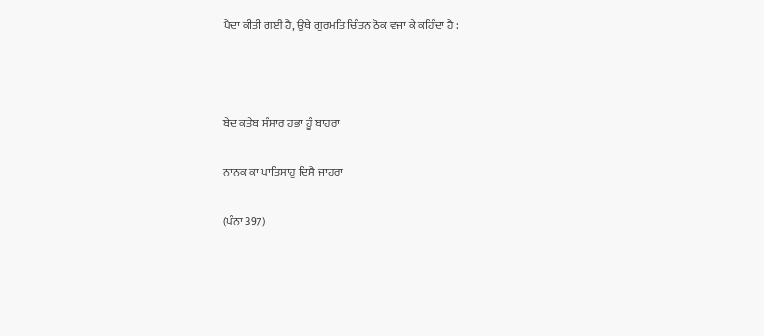ਪੈਦਾ ਕੀਤੀ ਗਈ ਹੈ, ਉਥੇ ਗੁਰਮਤਿ ਚਿੰਤਨ ਠੋਕ ਵਜਾ ਕੇ ਕਹਿੰਦਾ ਹੈ :



ਬੇਦ ਕਤੇਬ ਸੰਸਾਰ ਹਭਾ ਹੂੰ ਬਾਹਰਾ

ਨਾਨਕ ਕਾ ਪਾਤਿਸਾਹੁ ਦਿਸੈ ਜਾਹਰਾ

(ਪੰਨਾ 397)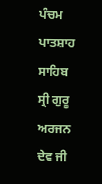ਪੰਚਮ ਪਾਤਸ਼ਾਹ ਸਾਹਿਬ ਸ੍ਰੀ ਗੁਰੂ ਅਰਜਨ ਦੇਵ ਜੀ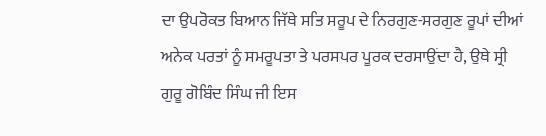ਦਾ ਉਪਰੋਕਤ ਬਿਆਨ ਜਿੱਥੇ ਸਤਿ ਸਰੂਪ ਦੇ ਨਿਰਗੁਣ-ਸਰਗੁਣ ਰੂਪਾਂ ਦੀਆਂ ਅਨੇਕ ਪਰਤਾਂ ਨੂੰ ਸਮਰੂਪਤਾ ਤੇ ਪਰਸਪਰ ਪੂਰਕ ਦਰਸਾਉਂਦਾ ਹੈ, ਉਥੇ ਸ੍ਰੀ ਗੁਰੂ ਗੋਬਿੰਦ ਸਿੰਘ ਜੀ ਇਸ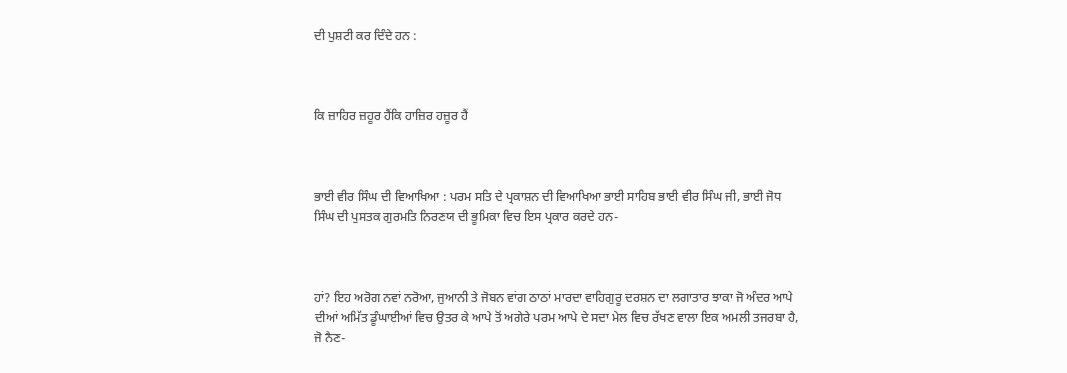ਦੀ ਪੁਸ਼ਟੀ ਕਰ ਦਿੰਦੇ ਹਨ :



ਕਿ ਜ਼ਾਹਿਰ ਜ਼ਹੂਰ ਹੈਂਕਿ ਹਾਜ਼ਿਰ ਹਜ਼ੂਰ ਹੈਂ



ਭਾਈ ਵੀਰ ਸਿੰਘ ਦੀ ਵਿਆਖਿਆ : ਪਰਮ ਸਤਿ ਦੇ ਪ੍ਰਕਾਸ਼ਨ ਦੀ ਵਿਆਖਿਆ ਭਾਈ ਸਾਹਿਬ ਭਾਈ ਵੀਰ ਸਿੰਘ ਜੀ, ਭਾਈ ਜੋਧ ਸਿੰਘ ਦੀ ਪੁਸਤਕ ਗੁਰਮਤਿ ਨਿਰਣਯ ਦੀ ਭੂਮਿਕਾ ਵਿਚ ਇਸ ਪ੍ਰਕਾਰ ਕਰਦੇ ਹਨ-



ਹਾਂ? ਇਹ ਅਰੋਗ ਨਵਾਂ ਨਰੋਆ, ਜੁਆਨੀ ਤੇ ਜੋਬਨ ਵਾਂਗ ਠਾਠਾਂ ਮਾਰਦਾ ਵਾਹਿਗੁਰੂ ਦਰਸ਼ਨ ਦਾ ਲਗਾਤਾਰ ਝਾਕਾ ਜੋ ਅੰਦਰ ਆਪੇ ਦੀਆਂ ਅਮਿੱਤ ਡੂੰਘਾਈਆਂ ਵਿਚ ਉਤਰ ਕੇ ਆਪੇ ਤੋਂ ਅਗੇਰੇ ਪਰਮ ਆਪੇ ਦੇ ਸਦਾ ਮੇਲ ਵਿਚ ਰੱਖਣ ਵਾਲਾ ਇਕ ਅਮਲੀ ਤਜਰਬਾ ਹੈ, ਜੋ ਨੈਣ-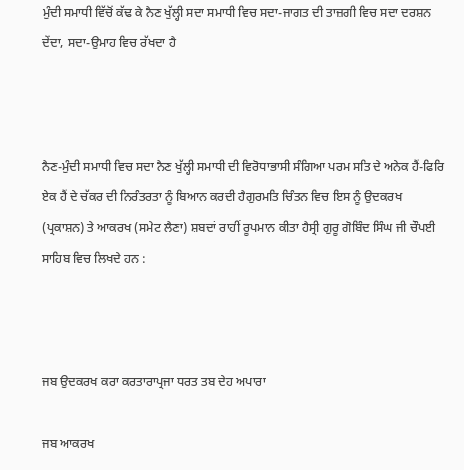ਮੁੰਦੀ ਸਮਾਧੀ ਵਿੱਚੋਂ ਕੱਢ ਕੇ ਨੈਣ ਖੁੱਲ੍ਹੀ ਸਦਾ ਸਮਾਧੀ ਵਿਚ ਸਦਾ-ਜਾਗਤ ਦੀ ਤਾਜ਼ਗੀ ਵਿਚ ਸਦਾ ਦਰਸ਼ਨ ਦੇਂਦਾ, ਸਦਾ-ਉਮਾਹ ਵਿਚ ਰੱਖਦਾ ਹੈ



ਨੈਣ-ਮੁੰਦੀ ਸਮਾਧੀ ਵਿਚ ਸਦਾ ਨੈਣ ਖੁੱਲ੍ਹੀ ਸਮਾਧੀ ਦੀ ਵਿਰੋਧਾਭਾਸੀ ਸੰਗਿਆ ਪਰਮ ਸਤਿ ਦੇ ਅਨੇਕ ਹੈਂ-ਫਿਰਿ ਏਕ ਹੈਂ ਦੇ ਚੱਕਰ ਦੀ ਨਿਰੰਤਰਤਾ ਨੂੰ ਬਿਆਨ ਕਰਦੀ ਹੈਗੁਰਮਤਿ ਚਿੰਤਨ ਵਿਚ ਇਸ ਨੂੰ ਉਦਕਰਖ (ਪ੍ਰਕਾਸ਼ਨ) ਤੇ ਆਕਰਖ (ਸਮੇਟ ਲੈਣਾ) ਸ਼ਬਦਾਂ ਰਾਹੀਂ ਰੂਪਮਾਨ ਕੀਤਾ ਹੈਸ੍ਰੀ ਗੁਰੂ ਗੋਬਿੰਦ ਸਿੰਘ ਜੀ ਚੌਪਈ ਸਾਹਿਬ ਵਿਚ ਲਿਖਦੇ ਹਨ :



ਜਬ ਉਦਕਰਖ ਕਰਾ ਕਰਤਾਰਾਪ੍ਰਜਾ ਧਰਤ ਤਬ ਦੇਹ ਅਪਾਰਾ

ਜਬ ਆਕਰਖ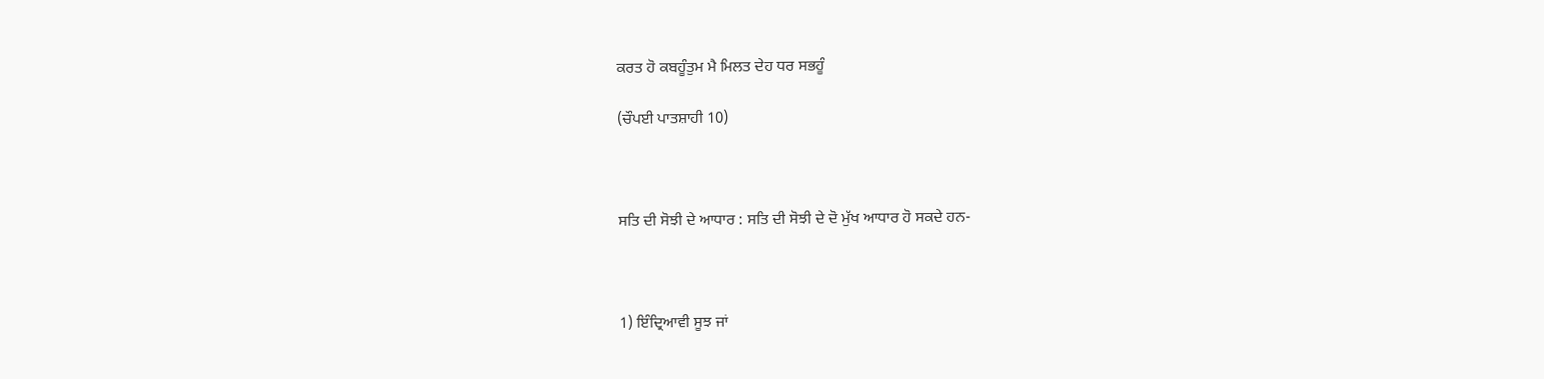ਕਰਤ ਹੋ ਕਬਹੂੰਤੁਮ ਮੈ ਮਿਲਤ ਦੇਹ ਧਰ ਸਭਹੂੰ

(ਚੌਪਈ ਪਾਤਸ਼ਾਹੀ 10)



ਸਤਿ ਦੀ ਸੋਝੀ ਦੇ ਆਧਾਰ : ਸਤਿ ਦੀ ਸੋਝੀ ਦੇ ਦੋ ਮੁੱਖ ਆਧਾਰ ਹੋ ਸਕਦੇ ਹਨ-



1) ਇੰਦ੍ਰਿਆਵੀ ਸੂਝ ਜਾਂ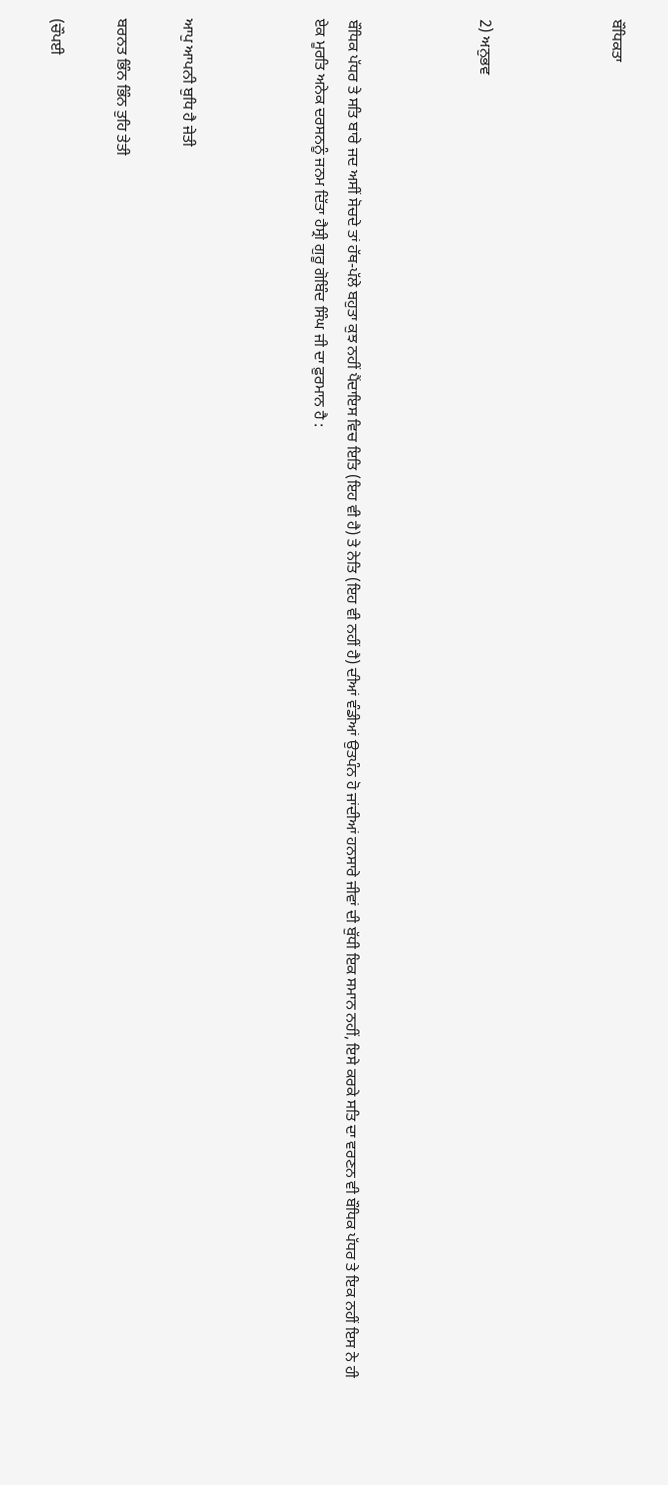ਬੌਧਿਕਤਾ



2) ਅਨੁਭਵ



ਬੌਧਿਕ ਪੱਧਰ ਤੇ ਸਤਿ ਬਾਰੇ ਜਦ ਅਸੀਂ ਸੋਚਦੇ ਤਾਂ ਹੱਥ-ਪੱਲੇ ਬਹੁਤਾ ਕੁਝ ਨਹੀਂ ਪੈਂਦਾਇਸ ਵਿਚ ਇਤਿ (ਇਹ ਵੀ ਹੈ) ਤੇ ਨੇਤਿ (ਇਹ ਵੀ ਨਹੀਂ ਹੈ) ਦੀਆਂ ਵੰਡੀਆਂ ਉਤਪੰਨ ਹੋ ਜਾਂਦੀਆਂ ਹਨਸਾਰੇ ਜੀਵਾਂ ਦੀ ਬੁੱਧੀ ਇਕ ਸਮਾਨ ਨਹੀਂ, ਇਸੇ ਕਰਕੇ ਸਤਿ ਦਾ ਵਰਣਨ ਵੀ ਬੌਧਿਕ ਪੱਧਰ ਤੇ ਇਕ ਨਹੀਂ ਇਸ ਨੇ ਹੀ ਏਕ ਮੂਰਤਿ ਅਨੇਕ ਦਰਸਨਨੂੰ ਜਨਮ ਦਿੱਤਾ ਹੈਸ੍ਰੀ ਗੁਰੂ ਗੋਬਿੰਦ ਸਿੰਘ ਜੀ ਦਾ ਫ਼ੁਰਮਾਨ ਹੈ :



ਆਪੁ ਆਪਨੀ ਬੁਧਿ ਹੈ ਜੇਤੀ

ਬਰਨਤ ਭਿੰਨ ਭਿੰਨ ਤੁਹਿ ਤੇਤੀ

(ਚੌਪਈ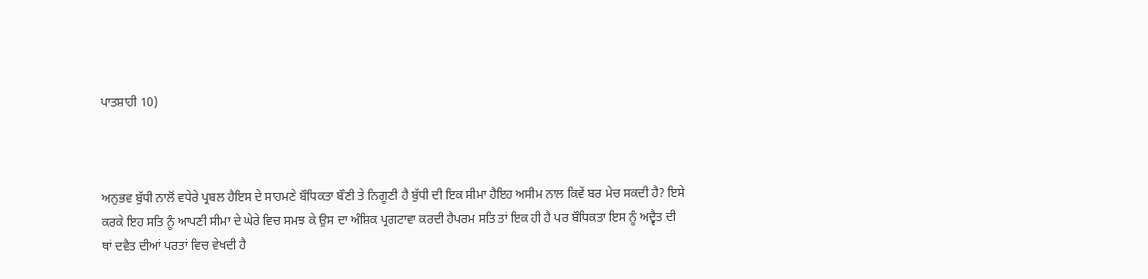ਪਾਤਸ਼ਾਹੀ 10)



ਅਨੁਭਵ ਬੁੱਧੀ ਨਾਲੋਂ ਵਧੇਰੇ ਪ੍ਰਬਲ ਹੈਇਸ ਦੇ ਸਾਹਮਣੇ ਬੌਧਿਕਤਾ ਬੌਣੀ ਤੇ ਨਿਗੂਣੀ ਹੈ ਬੁੱਧੀ ਦੀ ਇਕ ਸੀਮਾ ਹੈਇਹ ਅਸੀਮ ਨਾਲ ਕਿਵੇਂ ਬਰ ਮੇਚ ਸਕਦੀ ਹੈ? ਇਸੇ ਕਰਕੇ ਇਹ ਸਤਿ ਨੂੰ ਆਪਣੀ ਸੀਮਾ ਦੇ ਘੇਰੇ ਵਿਚ ਸਮਝ ਕੇ ਉਸ ਦਾ ਅੰਸ਼ਿਕ ਪ੍ਰਗਟਾਵਾ ਕਰਦੀ ਹੈਪਰਮ ਸਤਿ ਤਾਂ ਇਕ ਹੀ ਹੈ ਪਰ ਬੌਧਿਕਤਾ ਇਸ ਨੂੰ ਅਦ੍ਵੈਤ ਦੀ ਥਾਂ ਦਵੈਤ ਦੀਆਂ ਪਰਤਾਂ ਵਿਚ ਵੇਖਦੀ ਹੈ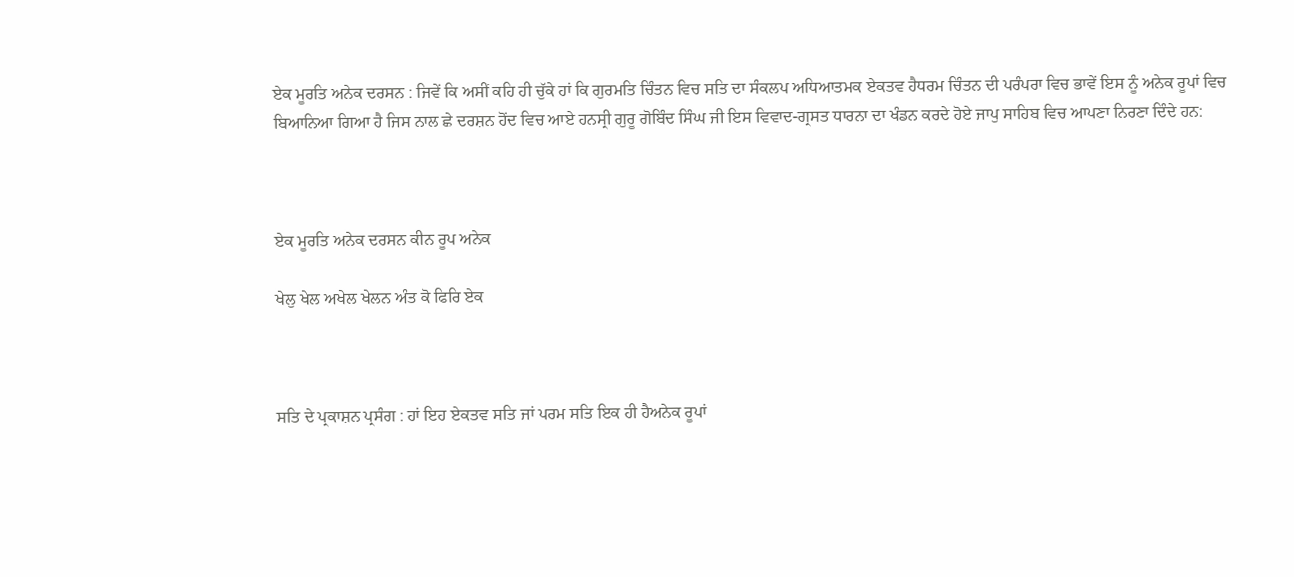ਏਕ ਮੂਰਤਿ ਅਨੇਕ ਦਰਸਨ : ਜਿਵੇਂ ਕਿ ਅਸੀਂ ਕਹਿ ਹੀ ਚੁੱਕੇ ਹਾਂ ਕਿ ਗੁਰਮਤਿ ਚਿੰਤਨ ਵਿਚ ਸਤਿ ਦਾ ਸੰਕਲਪ ਅਧਿਆਤਮਕ ਏਕਤਵ ਹੈਧਰਮ ਚਿੰਤਨ ਦੀ ਪਰੰਪਰਾ ਵਿਚ ਭਾਵੇਂ ਇਸ ਨੂੰ ਅਨੇਕ ਰੂਪਾਂ ਵਿਚ ਬਿਆਨਿਆ ਗਿਆ ਹੈ ਜਿਸ ਨਾਲ ਛੇ ਦਰਸ਼ਨ ਹੋਂਦ ਵਿਚ ਆਏ ਹਨਸ੍ਰੀ ਗੁਰੂ ਗੋਬਿੰਦ ਸਿੰਘ ਜੀ ਇਸ ਵਿਵਾਦ-ਗ੍ਰਸਤ ਧਾਰਨਾ ਦਾ ਖੰਡਨ ਕਰਦੇ ਹੋਏ ਜਾਪੁ ਸਾਹਿਬ ਵਿਚ ਆਪਣਾ ਨਿਰਣਾ ਦਿੰਦੇ ਹਨ:



ਏਕ ਮੂਰਤਿ ਅਨੇਕ ਦਰਸਨ ਕੀਨ ਰੂਪ ਅਨੇਕ

ਖੇਲੁ ਖੇਲ ਅਖੇਲ ਖੇਲਨ ਅੰਤ ਕੋ ਫਿਰਿ ਏਕ



ਸਤਿ ਦੇ ਪ੍ਰਕਾਸ਼ਨ ਪ੍ਰਸੰਗ : ਹਾਂ ਇਹ ਏਕਤਵ ਸਤਿ ਜਾਂ ਪਰਮ ਸਤਿ ਇਕ ਹੀ ਹੈਅਨੇਕ ਰੂਪਾਂ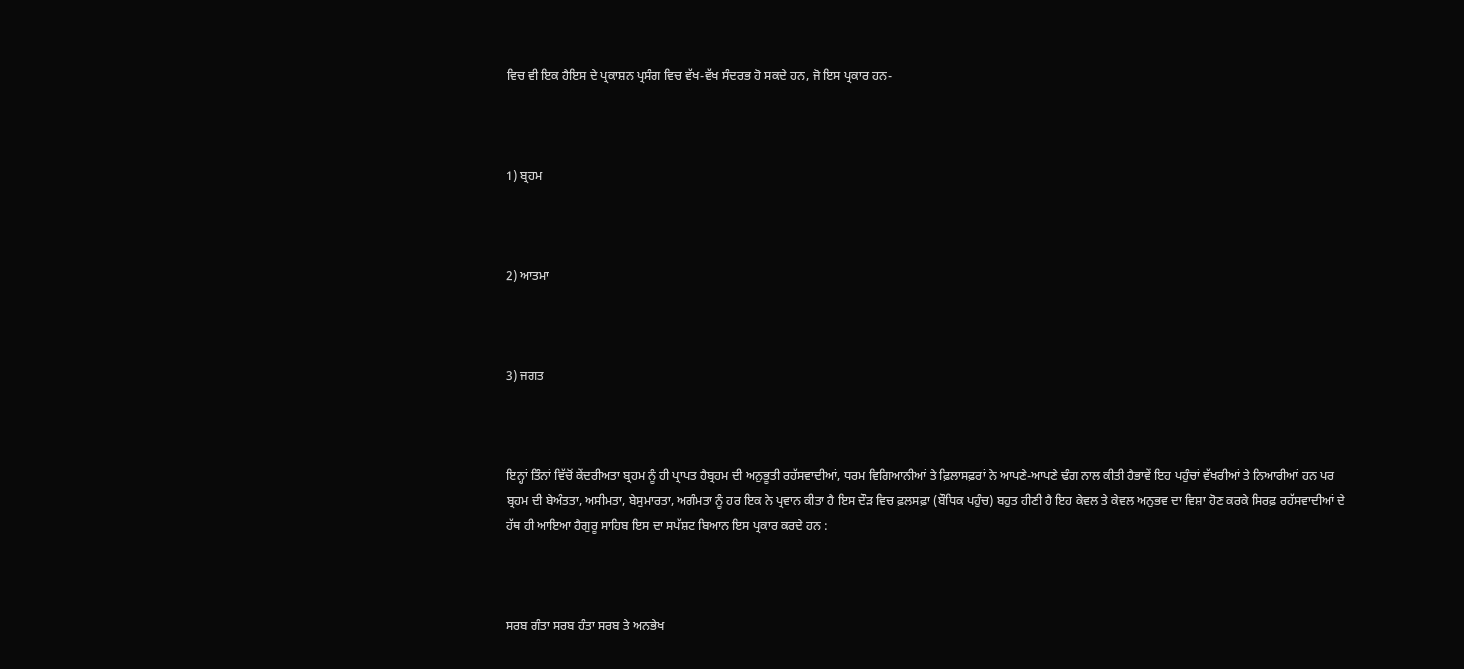ਵਿਚ ਵੀ ਇਕ ਹੈਇਸ ਦੇ ਪ੍ਰਕਾਸ਼ਨ ਪ੍ਰਸੰਗ ਵਿਚ ਵੱਖ-ਵੱਖ ਸੰਦਰਭ ਹੋ ਸਕਦੇ ਹਨ, ਜੋ ਇਸ ਪ੍ਰਕਾਰ ਹਨ-



1) ਬ੍ਰਹਮ



2) ਆਤਮਾ



3) ਜਗਤ



ਇਨ੍ਹਾਂ ਤਿੰਨਾਂ ਵਿੱਚੋਂ ਕੇਂਦਰੀਅਤਾ ਬ੍ਰਹਮ ਨੂੰ ਹੀ ਪ੍ਰਾਪਤ ਹੈਬ੍ਰਹਮ ਦੀ ਅਨੁਭੂਤੀ ਰਹੱਸਵਾਦੀਆਂ, ਧਰਮ ਵਿਗਿਆਨੀਆਂ ਤੇ ਫ਼ਿਲਾਸਫ਼ਰਾਂ ਨੇ ਆਪਣੇ-ਆਪਣੇ ਢੰਗ ਨਾਲ ਕੀਤੀ ਹੈਭਾਵੇਂ ਇਹ ਪਹੁੰਚਾਂ ਵੱਖਰੀਆਂ ਤੇ ਨਿਆਰੀਆਂ ਹਨ ਪਰ ਬ੍ਰਹਮ ਦੀ ਬੇਅੰਤਤਾ, ਅਸੀਮਤਾ, ਬੇਸੁਮਾਰਤਾ, ਅਗੰਮਤਾ ਨੂੰ ਹਰ ਇਕ ਨੇ ਪ੍ਰਵਾਨ ਕੀਤਾ ਹੈ ਇਸ ਦੌੜ ਵਿਚ ਫ਼ਲਸਫ਼ਾ (ਬੌਧਿਕ ਪਹੁੰਚ) ਬਹੁਤ ਹੀਣੀ ਹੈ ਇਹ ਕੇਵਲ ਤੇ ਕੇਵਲ ਅਨੁਭਵ ਦਾ ਵਿਸ਼ਾ ਹੋਣ ਕਰਕੇ ਸਿਰਫ਼ ਰਹੱਸਵਾਦੀਆਂ ਦੇ ਹੱਥ ਹੀ ਆਇਆ ਹੈਗੁਰੂ ਸਾਹਿਬ ਇਸ ਦਾ ਸਪੱਸ਼ਟ ਬਿਆਨ ਇਸ ਪ੍ਰਕਾਰ ਕਰਦੇ ਹਨ :



ਸਰਬ ਗੰਤਾ ਸਰਬ ਹੰਤਾ ਸਰਬ ਤੇ ਅਨਭੇਖ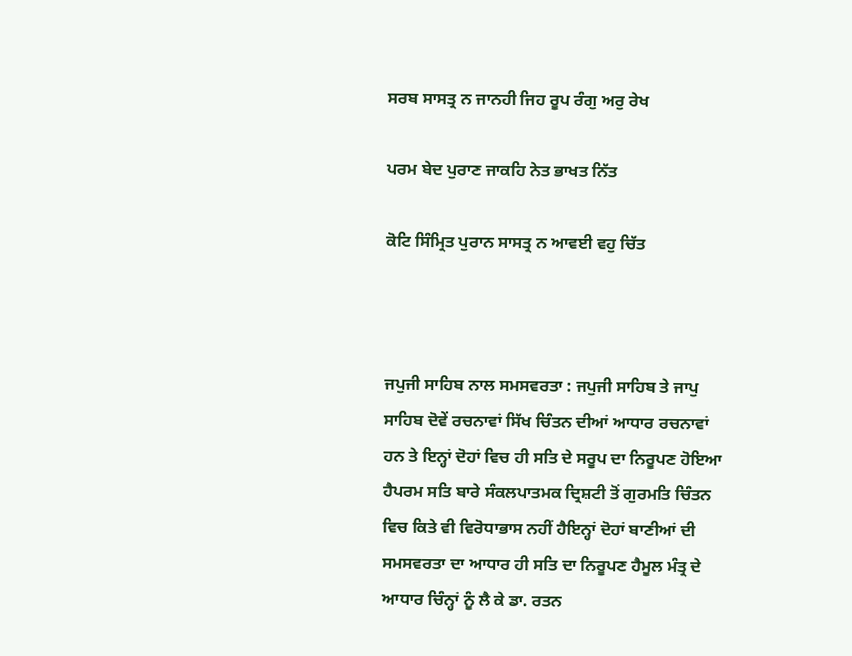ਸਰਬ ਸਾਸਤ੍ਰ ਨ ਜਾਨਹੀ ਜਿਹ ਰੂਪ ਰੰਗੁ ਅਰੁ ਰੇਖ

ਪਰਮ ਬੇਦ ਪੁਰਾਣ ਜਾਕਹਿ ਨੇਤ ਭਾਖਤ ਨਿੱਤ

ਕੋਟਿ ਸਿੰਮ੍ਰਿਤ ਪੁਰਾਨ ਸਾਸਤ੍ਰ ਨ ਆਵਈ ਵਹੁ ਚਿੱਤ



ਜਪੁਜੀ ਸਾਹਿਬ ਨਾਲ ਸਮਸਵਰਤਾ : ਜਪੁਜੀ ਸਾਹਿਬ ਤੇ ਜਾਪੁ ਸਾਹਿਬ ਦੋਵੇਂ ਰਚਨਾਵਾਂ ਸਿੱਖ ਚਿੰਤਨ ਦੀਆਂ ਆਧਾਰ ਰਚਨਾਵਾਂ ਹਨ ਤੇ ਇਨ੍ਹਾਂ ਦੋਹਾਂ ਵਿਚ ਹੀ ਸਤਿ ਦੇ ਸਰੂਪ ਦਾ ਨਿਰੂਪਣ ਹੋਇਆ ਹੈਪਰਮ ਸਤਿ ਬਾਰੇ ਸੰਕਲਪਾਤਮਕ ਦ੍ਰਿਸ਼ਟੀ ਤੋਂ ਗੁਰਮਤਿ ਚਿੰਤਨ ਵਿਚ ਕਿਤੇ ਵੀ ਵਿਰੋਧਾਭਾਸ ਨਹੀਂ ਹੈਇਨ੍ਹਾਂ ਦੋਹਾਂ ਬਾਣੀਆਂ ਦੀ ਸਮਸਵਰਤਾ ਦਾ ਆਧਾਰ ਹੀ ਸਤਿ ਦਾ ਨਿਰੂਪਣ ਹੈਮੂਲ ਮੰਤ੍ਰ ਦੇ ਆਧਾਰ ਚਿੰਨ੍ਹਾਂ ਨੂੰ ਲੈ ਕੇ ਡਾ. ਰਤਨ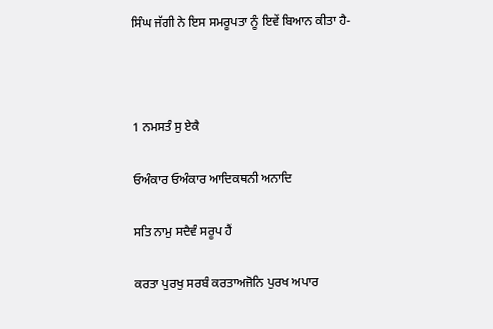ਸਿੰਘ ਜੱਗੀ ਨੇ ਇਸ ਸਮਰੂਪਤਾ ਨੂੰ ਇਵੇਂ ਬਿਆਨ ਕੀਤਾ ਹੈ-



1 ਨਮਸਤੰ ਸੁ ਏਕੈ

ਓਅੰਕਾਰ ਓਅੰਕਾਰ ਆਦਿਕਥਨੀ ਅਨਾਦਿ

ਸਤਿ ਨਾਮੁ ਸਦੈਵੰ ਸਰੂਪ ਹੈਂ

ਕਰਤਾ ਪੁਰਖੁ ਸਰਬੰ ਕਰਤਾਅਜੋਨਿ ਪੁਰਖ ਅਪਾਰ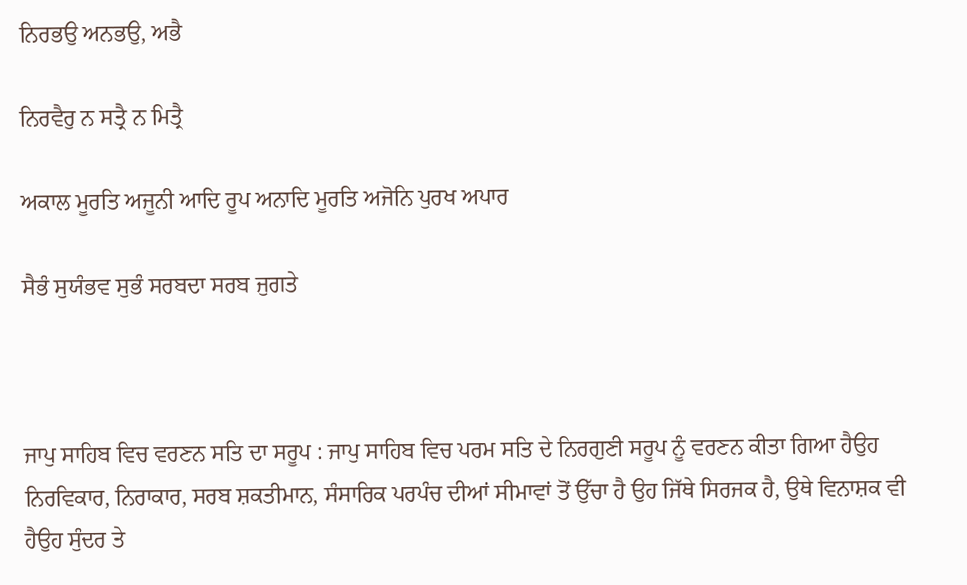ਨਿਰਭਉ ਅਨਭਉ, ਅਭੈ

ਨਿਰਵੈਰੁ ਨ ਸਤ੍ਰੈ ਨ ਮਿਤ੍ਰੈ

ਅਕਾਲ ਮੂਰਤਿ ਅਜੂਨੀ ਆਦਿ ਰੂਪ ਅਨਾਦਿ ਮੂਰਤਿ ਅਜੋਨਿ ਪੁਰਖ ਅਪਾਰ

ਸੈਭੰ ਸੁਯੰਭਵ ਸੁਭੰ ਸਰਬਦਾ ਸਰਬ ਜੁਗਤੇ



ਜਾਪੁ ਸਾਹਿਬ ਵਿਚ ਵਰਣਨ ਸਤਿ ਦਾ ਸਰੂਪ : ਜਾਪੁ ਸਾਹਿਬ ਵਿਚ ਪਰਮ ਸਤਿ ਦੇ ਨਿਰਗੁਣੀ ਸਰੂਪ ਨੂੰ ਵਰਣਨ ਕੀਤਾ ਗਿਆ ਹੈਉਹ ਨਿਰਵਿਕਾਰ, ਨਿਰਾਕਾਰ, ਸਰਬ ਸ਼ਕਤੀਮਾਨ, ਸੰਸਾਰਿਕ ਪਰਪੰਚ ਦੀਆਂ ਸੀਮਾਵਾਂ ਤੋਂ ਉੱਚਾ ਹੈ ਉਹ ਜਿੱਥੇ ਸਿਰਜਕ ਹੈ, ਉਥੇ ਵਿਨਾਸ਼ਕ ਵੀ ਹੈਉਹ ਸੁੰਦਰ ਤੇ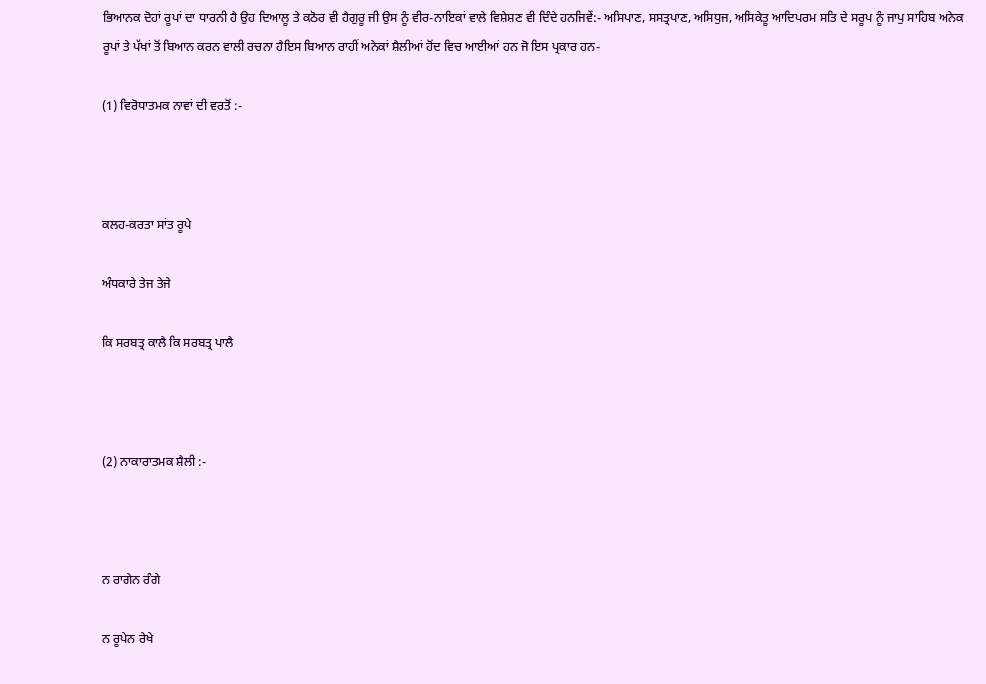ਭਿਆਨਕ ਦੋਹਾਂ ਰੂਪਾਂ ਦਾ ਧਾਰਨੀ ਹੈ ਉਹ ਦਿਆਲੂ ਤੇ ਕਠੋਰ ਵੀ ਹੈਗੁਰੂ ਜੀ ਉਸ ਨੂੰ ਵੀਰ-ਨਾਇਕਾਂ ਵਾਲੇ ਵਿਸ਼ੇਸ਼ਣ ਵੀ ਦਿੰਦੇ ਹਨਜਿਵੇਂ:- ਅਸਿਪਾਣ, ਸਸਤ੍ਰਪਾਣ, ਅਸਿਧੁਜ, ਅਸਿਕੇਤੂ ਆਦਿਪਰਮ ਸਤਿ ਦੇ ਸਰੂਪ ਨੂੰ ਜਾਪੁ ਸਾਹਿਬ ਅਨੇਕ ਰੂਪਾਂ ਤੇ ਪੱਖਾਂ ਤੋਂ ਬਿਆਨ ਕਰਨ ਵਾਲੀ ਰਚਨਾ ਹੈਇਸ ਬਿਆਨ ਰਾਹੀਂ ਅਨੇਕਾਂ ਸ਼ੈਲੀਆਂ ਹੋਂਦ ਵਿਚ ਆਈਆਂ ਹਨ ਜੋ ਇਸ ਪ੍ਰਕਾਰ ਹਨ-

(1) ਵਿਰੋਧਾਤਮਕ ਨਾਵਾਂ ਦੀ ਵਰਤੋਂ :-



ਕਲਹ-ਕਰਤਾ ਸਾਂਤ ਰੂਪੇ

ਅੰਧਕਾਰੇ ਤੇਜ ਤੇਜੇ

ਕਿ ਸਰਬਤ੍ਰ ਕਾਲੈ ਕਿ ਸਰਬਤ੍ਰ ਪਾਲੈ



(2) ਨਾਕਾਰਾਤਮਕ ਸ਼ੈਲੀ :-



ਨ ਰਾਗੇਨ ਰੰਗੇ

ਨ ਰੂਪੇਨ ਰੇਖੇ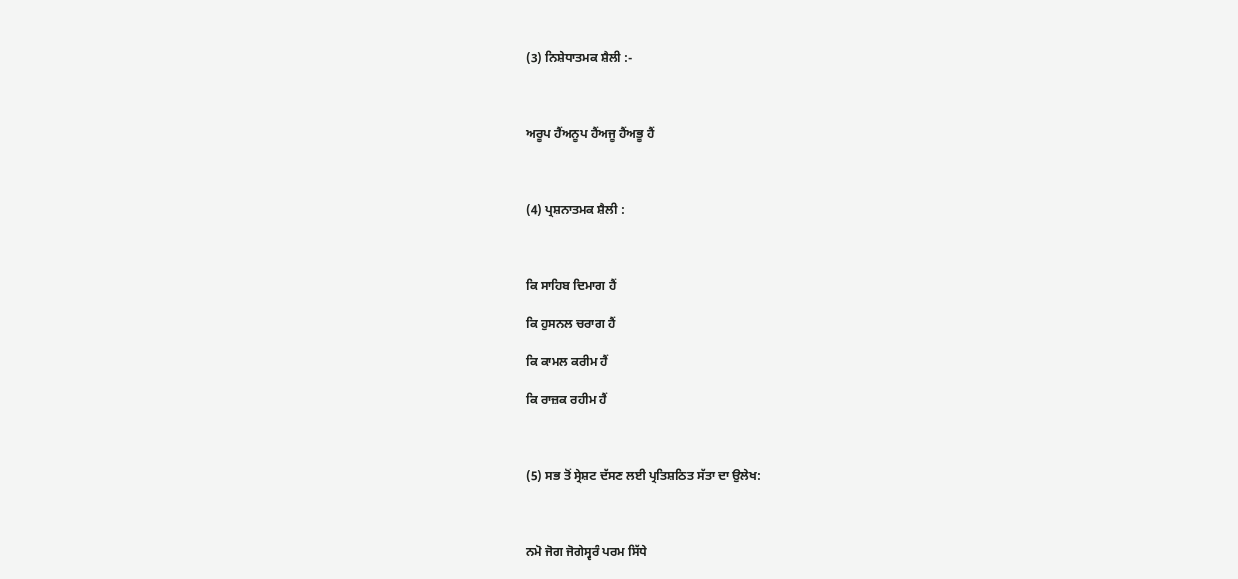(3) ਨਿਸ਼ੇਧਾਤਮਕ ਸ਼ੈਲੀ :-



ਅਰੂਪ ਹੈਂਅਨੂਪ ਹੈਂਅਜੂ ਹੈਂਅਭੂ ਹੈਂ



(4) ਪ੍ਰਸ਼ਨਾਤਮਕ ਸ਼ੈਲੀ :



ਕਿ ਸਾਹਿਬ ਦਿਮਾਗ ਹੈਂ

ਕਿ ਹੁਸਨਲ ਚਰਾਗ ਹੈਂ

ਕਿ ਕਾਮਲ ਕਰੀਮ ਹੈਂ

ਕਿ ਰਾਜ਼ਕ ਰਹੀਮ ਹੈਂ



(5) ਸਭ ਤੋਂ ਸ੍ਰੇਸ਼ਟ ਦੱਸਣ ਲਈ ਪ੍ਰਤਿਸ਼ਠਿਤ ਸੱਤਾ ਦਾ ਉਲੇਖ:



ਨਮੋ ਜੋਗ ਜੋਗੇਸ੍ਵਰੰ ਪਰਮ ਸਿੱਧੇ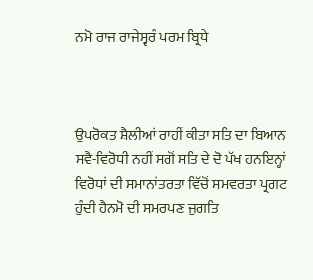ਨਮੋ ਰਾਜ ਰਾਜੇਸ੍ਵਰੰ ਪਰਮ ਬ੍ਰਿਧੇ



ਉਪਰੋਕਤ ਸ਼ੈਲੀਆਂ ਰਾਹੀਂ ਕੀਤਾ ਸਤਿ ਦਾ ਬਿਆਨ ਸਵੈ-ਵਿਰੋਧੀ ਨਹੀਂ ਸਗੋਂ ਸਤਿ ਦੇ ਦੋ ਪੱਖ ਹਨਇਨ੍ਹਾਂ ਵਿਰੋਧਾਂ ਦੀ ਸਮਾਨਾਂਤਰਤਾ ਵਿੱਚੋਂ ਸਮਵਰਤਾ ਪ੍ਰਗਟ ਹੁੰਦੀ ਹੈਨਮੋ ਦੀ ਸਮਰਪਣ ਜੁਗਤਿ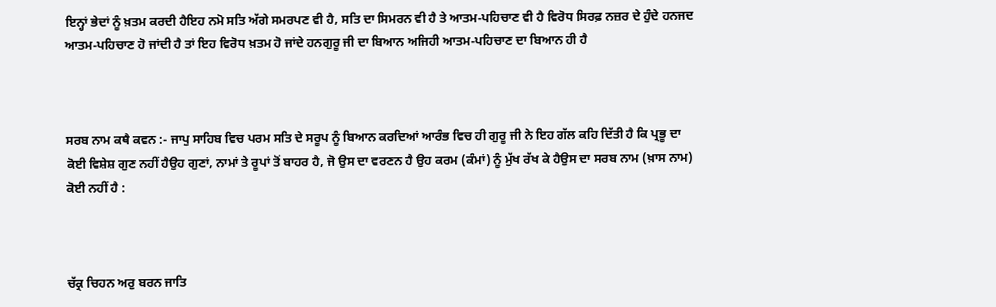ਇਨ੍ਹਾਂ ਭੇਦਾਂ ਨੂੰ ਖ਼ਤਮ ਕਰਦੀ ਹੈਇਹ ਨਮੋ ਸਤਿ ਅੱਗੇ ਸਮਰਪਣ ਵੀ ਹੈ, ਸਤਿ ਦਾ ਸਿਮਰਨ ਵੀ ਹੈ ਤੇ ਆਤਮ-ਪਹਿਚਾਣ ਵੀ ਹੈ ਵਿਰੋਧ ਸਿਰਫ਼ ਨਜ਼ਰ ਦੇ ਹੁੰਦੇ ਹਨਜਦ ਆਤਮ-ਪਹਿਚਾਣ ਹੋ ਜਾਂਦੀ ਹੈ ਤਾਂ ਇਹ ਵਿਰੋਧ ਖ਼ਤਮ ਹੋ ਜਾਂਦੇ ਹਨਗੁਰੂ ਜੀ ਦਾ ਬਿਆਨ ਅਜਿਹੀ ਆਤਮ-ਪਹਿਚਾਣ ਦਾ ਬਿਆਨ ਹੀ ਹੈ



ਸਰਬ ਨਾਮ ਕਥੈ ਕਵਨ :- ਜਾਪੁ ਸਾਹਿਬ ਵਿਚ ਪਰਮ ਸਤਿ ਦੇ ਸਰੂਪ ਨੂੰ ਬਿਆਨ ਕਰਦਿਆਂ ਆਰੰਭ ਵਿਚ ਹੀ ਗੁਰੂ ਜੀ ਨੇ ਇਹ ਗੱਲ ਕਹਿ ਦਿੱਤੀ ਹੈ ਕਿ ਪ੍ਰਭੂ ਦਾ ਕੋਈ ਵਿਸ਼ੇਸ਼ ਗੁਣ ਨਹੀਂ ਹੈਉਹ ਗੁਣਾਂ, ਨਾਮਾਂ ਤੇ ਰੂਪਾਂ ਤੋਂ ਬਾਹਰ ਹੈ, ਜੋ ਉਸ ਦਾ ਵਰਣਨ ਹੈ ਉਹ ਕਰਮ (ਕੰਮਾਂ) ਨੂੰ ਮੁੱਖ ਰੱਖ ਕੇ ਹੈਉਸ ਦਾ ਸਰਬ ਨਾਮ (ਖ਼ਾਸ ਨਾਮ) ਕੋਈ ਨਹੀਂ ਹੈ :



ਚੱਕ੍ਰ ਚਿਹਨ ਅਰੁ ਬਰਨ ਜਾਤਿ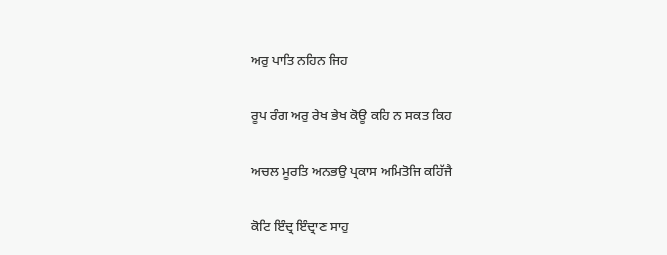ਅਰੁ ਪਾਤਿ ਨਹਿਨ ਜਿਹ

ਰੂਪ ਰੰਗ ਅਰੁ ਰੇਖ ਭੇਖ ਕੋਊ ਕਹਿ ਨ ਸਕਤ ਕਿਹ

ਅਚਲ ਮੂਰਤਿ ਅਨਭਉ ਪ੍ਰਕਾਸ ਅਮਿਤੋਜਿ ਕਹਿੱਜੈ

ਕੋਟਿ ਇੰਦ੍ਰ ਇੰਦ੍ਰਾਣ ਸਾਹੁ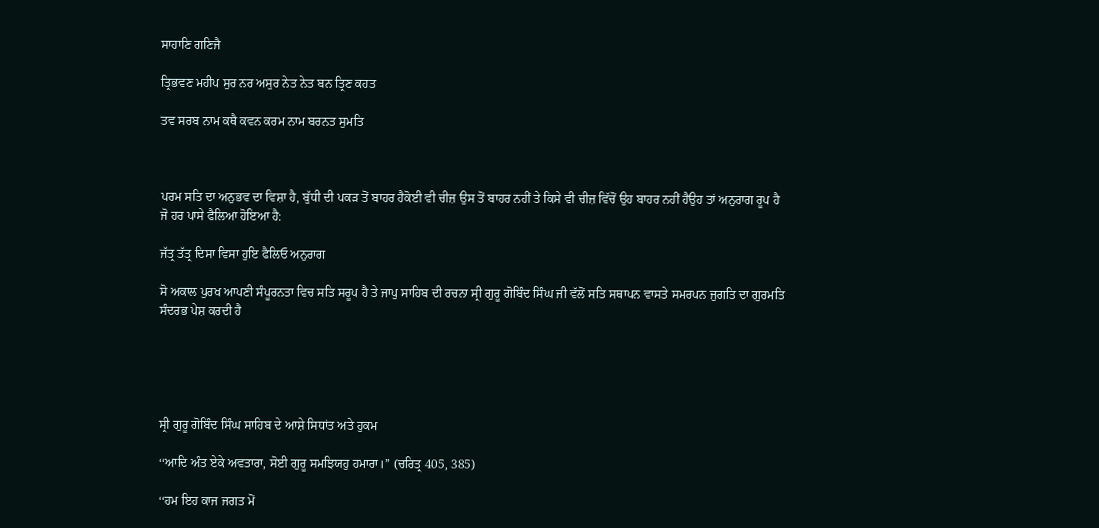ਸਾਹਾਣਿ ਗਣਿਜੈ

ਤ੍ਰਿਭਵਣ ਮਹੀਪ ਸੁਰ ਨਰ ਅਸੁਰ ਨੇਤ ਨੇਤ ਬਨ ਤ੍ਰਿਣ ਕਹਤ

ਤਵ ਸਰਬ ਨਾਮ ਕਥੈ ਕਵਨ ਕਰਮ ਨਾਮ ਬਰਨਤ ਸੁਮਤਿ



ਪਰਮ ਸਤਿ ਦਾ ਅਨੁਭਵ ਦਾ ਵਿਸ਼ਾ ਹੈ, ਬੁੱਧੀ ਦੀ ਪਕੜ ਤੋਂ ਬਾਹਰ ਹੈਕੋਈ ਵੀ ਚੀਜ਼ ਉਸ ਤੋਂ ਬਾਹਰ ਨਹੀਂ ਤੇ ਕਿਸੇ ਵੀ ਚੀਜ਼ ਵਿੱਚੋਂ ਉਹ ਬਾਹਰ ਨਹੀਂ ਹੈਉਹ ਤਾਂ ਅਨੁਰਾਗ ਰੂਪ ਹੈ ਜੋ ਹਰ ਪਾਸੇ ਫੈਲਿਆ ਹੋਇਆ ਹੈ:

ਜੱਤ੍ਰ ਤੱਤ੍ਰ ਦਿਸਾ ਵਿਸਾ ਹੁਇ ਫੈਲਿਓ ਅਨੁਰਾਗ

ਸੋ ਅਕਾਲ ਪੁਰਖ ਆਪਣੀ ਸੰਪੂਰਨਤਾ ਵਿਚ ਸਤਿ ਸਰੂਪ ਹੈ ਤੇ ਜਾਪੁ ਸਾਹਿਬ ਦੀ ਰਚਨਾ ਸ੍ਰੀ ਗੁਰੂ ਗੋਬਿੰਦ ਸਿੰਘ ਜੀ ਵੱਲੋਂ ਸਤਿ ਸਥਾਪਨ ਵਾਸਤੇ ਸਮਰਪਨ ਜੁਗਤਿ ਦਾ ਗੁਰਮਤਿ ਸੰਦਰਭ ਪੇਸ਼ ਕਰਦੀ ਹੈ





ਸ੍ਰੀ ਗੁਰੂ ਗੋਬਿੰਦ ਸਿੰਘ ਸਾਹਿਬ ਦੇ ਆਸ਼ੇ ਸਿਧਾਂਤ ਅਤੇ ਹੁਕਮ

‘‘ਆਦਿ ਅੰਤ ਏਕੇ ਅਵਤਾਰਾ, ਸੋਈ ਗੁਰੂ ਸਮਝਿਯਹੁ ਹਮਾਰਾ।’’ (ਚਰਿਤ੍ਰ 405, 385)

‘‘ਹਮ ਇਹ ਕਾਜ ਜਗਤ ਮੋਂ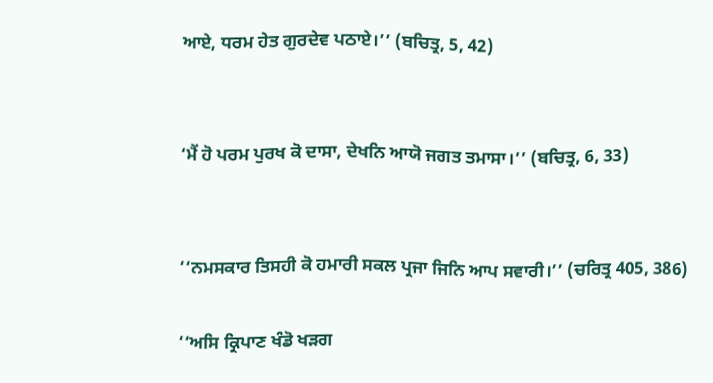ਆਏ, ਧਰਮ ਹੇਤ ਗੁਰਦੇਵ ਪਠਾਏ।’’ (ਬਚਿਤ੍ਰ, 5, 42)


‘ਮੈਂ ਹੋ ਪਰਮ ਪੁਰਖ ਕੋ ਦਾਸਾ, ਦੇਖਨਿ ਆਯੋ ਜਗਤ ਤਮਾਸਾ।’’ (ਬਚਿਤ੍ਰ, 6, 33)


‘‘ਨਮਸਕਾਰ ਤਿਸਹੀ ਕੋ ਹਮਾਰੀ ਸਕਲ ਪ੍ਰਜਾ ਜਿਨਿ ਆਪ ਸਵਾਰੀ।’’ (ਚਰਿਤ੍ਰ 405, 386)

‘‘ਅਸਿ ਕ੍ਰਿਪਾਣ ਖੰਡੋ ਖੜਗ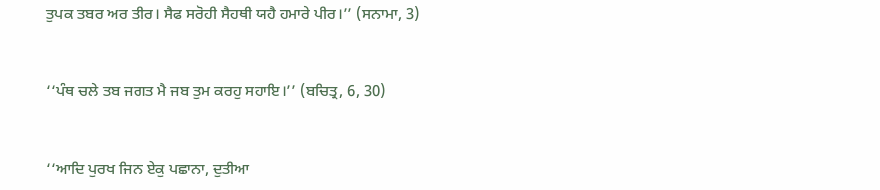ਤੁਪਕ ਤਬਰ ਅਰ ਤੀਰ। ਸੈਫ ਸਰੋਹੀ ਸੈਹਥੀ ਯਹੈ ਹਮਾਰੇ ਪੀਰ।’’ (ਸਨਾਮਾ, 3)


‘‘ਪੰਥ ਚਲੇ ਤਬ ਜਗਤ ਮੈ ਜਬ ਤੁਮ ਕਰਹੁ ਸਹਾਇ।’’ (ਬਚਿਤ੍ਰ, 6, 30)


‘‘ਆਦਿ ਪੁਰਖ ਜਿਨ ਏਕੁ ਪਛਾਨਾ, ਦੁਤੀਆ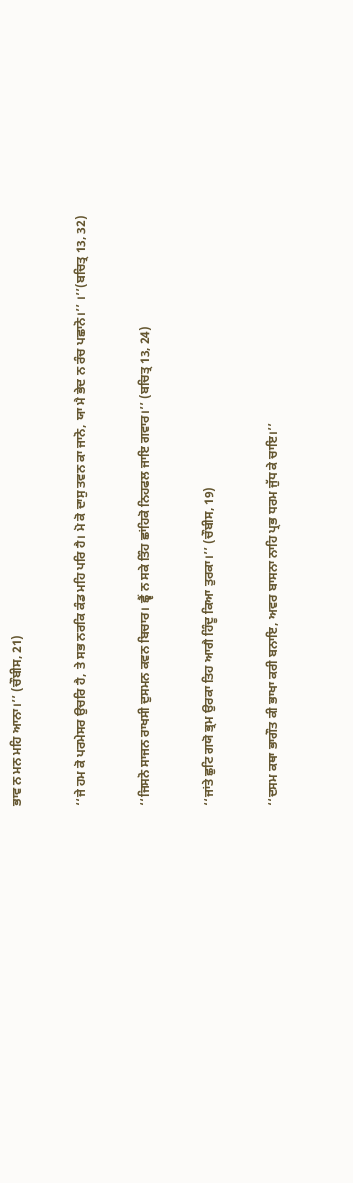ਭਾਵ ਨ ਮਨ ਮਹਿ ਆਨਾ।’’ (ਚੌਬੀਸ, 21)


‘‘ਜੇ ਹਮ ਕੋ ਪਰਮੇਸਰ ਉਚਰਿ ਹੈ, ਤੇ ਸਭ ਨਰਕਿ ਕੰਡ ਮਹਿ ਪਰਿ ਹੈ। ਮੋ ਕੋ ਦਾਸੁ ਤਵਨ ਕਾ ਜਾਨੋ, ਯਾ ਮੈ ਭੇਦ ਨ ਰੰਚ ਪਛਾਨੋ।’’ ।’’(ਬਚਿਤ੍ਰ 13, 32)


‘‘ਜਿਸਨੋ ਸਾਜਨ ਰਾਖਸੀ ਦੁਸਮਨ ਕਵਨ ਬਿਚਾਰ। ਛ੍ਵੈਂ ਨ ਸਕੇ ਤਿੰਹ ਛਾਂਹਿਕੋ ਨਿਹਫਲ ਜਾਇ ਗਵਾਰ।’’ (ਬਚਿਤ੍ਰ 13, 24)


‘‘ਜਾਂਤੇ ਛੁਟਿ ਗਯੋ ਭ੍ਰਮ ਉਰਕਾ ਤਿਹ ਆਗੈ ਹਿੰਦੂ ਕਿਆ ਤੁਰਕਾ।’’ (ਚੌਬੀਸ, 19)


‘‘ਦਸਮ ਕਥਾ ਭਾਗੌਤ ਕੀ ਭਾਖਾ ਕਰੀ ਬਨਾਇ, ਅਵਰ ਬਾਸਨਾ ਨਾਹਿ ਪ੍ਰਭ ਧਰਮ ਜੁੱਧ ਕੇ ਚਾਇ।’’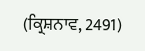(ਕ੍ਰਿਸ਼ਨਾਵ, 2491)